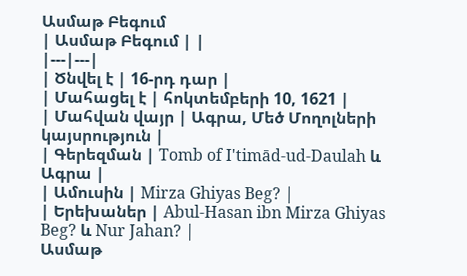Ասմաթ Բեգում
| Ասմաթ Բեգում | |
|---|---|
| Ծնվել է | 16-րդ դար |
| Մահացել է | հոկտեմբերի 10, 1621 |
| Մահվան վայր | Ագրա, Մեծ Մողոլների կայսրություն |
| Գերեզման | Tomb of I'timād-ud-Daulah և Ագրա |
| Ամուսին | Mirza Ghiyas Beg? |
| Երեխաներ | Abul-Hasan ibn Mirza Ghiyas Beg? և Nur Jahan? |
Ասմաթ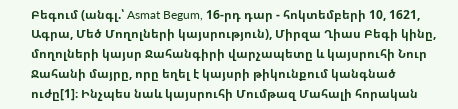Բեգում (անգլ.՝ Asmat Begum, 16-րդ դար - հոկտեմբերի 10, 1621, Ագրա, Մեծ Մողոլների կայսրություն), Միրզա Ղիաս Բեգի կինը, մողոլների կայսր Ջահանգիրի վարչապետը և կայսրուհի Նուր Ջահանի մայրը, որը եղել է կայսրի թիկունքում կանգնած ուժը[1]։ Ինչպես նաև կայսրուհի Մումթազ Մահալի հորական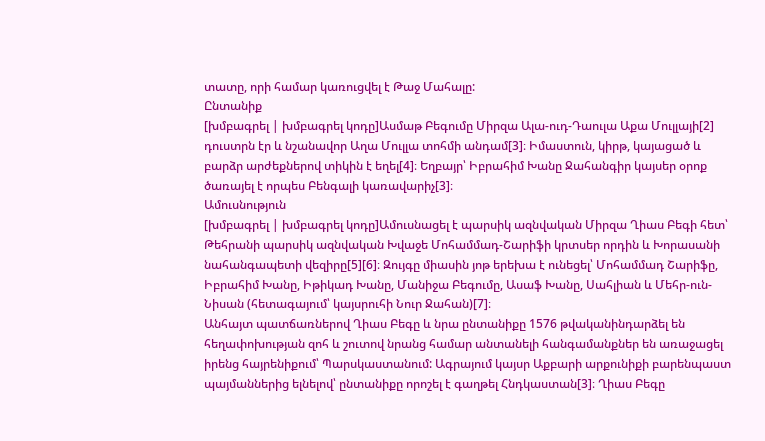տատը, որի համար կառուցվել է Թաջ Մահալը:
Ընտանիք
[խմբագրել | խմբագրել կոդը]Ասմաթ Բեգումը Միրզա Ալա-ուդ-Դաուլա Աքա Մուլլայի[2] դուստրն էր և նշանավոր Աղա Մուլլա տոհմի անդամ[3]։ Իմաստուն, կիրթ, կայացած և բարձր արժեքներով տիկին է եղել[4]։ Եղբայր՝ Իբրահիմ Խանը Ջահանգիր կայսեր օրոք ծառայել է որպես Բենգալի կառավարիչ[3]։
Ամուսնություն
[խմբագրել | խմբագրել կոդը]Ամուսնացել է պարսիկ ազնվական Միրզա Ղիաս Բեգի հետ՝ Թեհրանի պարսիկ ազնվական Խվաջե Մոհամմադ-Շարիֆի կրտսեր որդին և Խորասանի նահանգապետի վեզիրը[5][6]։ Զույգը միասին յոթ երեխա է ունեցել՝ Մոհամմադ Շարիֆը, Իբրահիմ Խանը, Իթիկադ Խանը, Մանիջա Բեգումը, Ասաֆ Խանը, Սահլիան և Մեհր-ուն-Նիսան (հետագայում՝ կայսրուհի Նուր Ջահան)[7]։
Անհայտ պատճառներով Ղիաս Բեգը և նրա ընտանիքը 1576 թվականինդարձել են հեղափոխության զոհ և շուտով նրանց համար անտանելի հանգամանքներ են առաջացել իրենց հայրենիքում՝ Պարսկաստանում: Ագրայում կայսր Աքբարի արքունիքի բարենպաստ պայմաններից ելնելով՝ ընտանիքը որոշել է գաղթել Հնդկաստան[3]։ Ղիաս Բեգը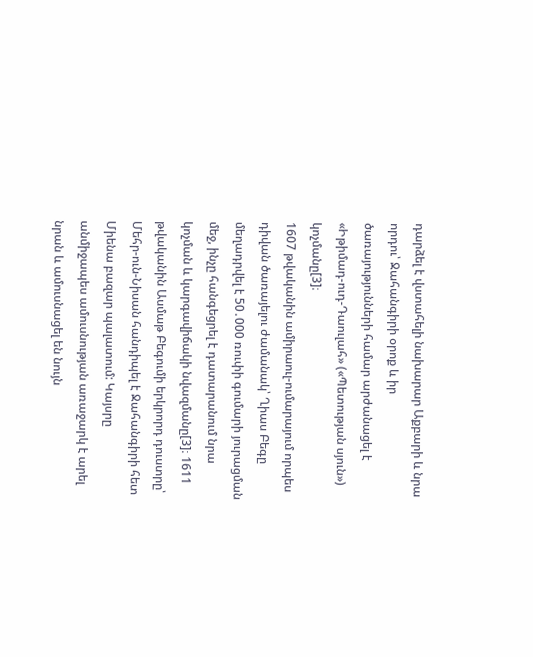դարձել է վստահելի նախարար Աքբարի և նրա որդու՝ Ջահանգիրի օրոք և իր ծառայությունների համար արժանացել է «Իթիմադ-ուդ-Դաուլահ» («Պետության սյուն») կոչմանը[3]։
1607 թվականին ամիրաուլ-ումարայում որպես դիվան ծառայելու ժամանակ՝ Ղիաս Բեգը մեղադրվել է 50․000 ռուփի գումարի յուրացման մեջ, ինչը հանգեցրել է դատարանում նրա կոչման և կարգավիճակի նվազմանը[3]։ 1611 թվականին Ասմաթ Բեգումի երկրորդ դուստրը՝ Մեհր-ուն-Նիսան հանդիպել է Ջահանգիրի հետ Միենա բազար պալատում: Կայսրը անմիջապես ամուսնության առաջարկ է արել նրան և ամուսնացել են նույն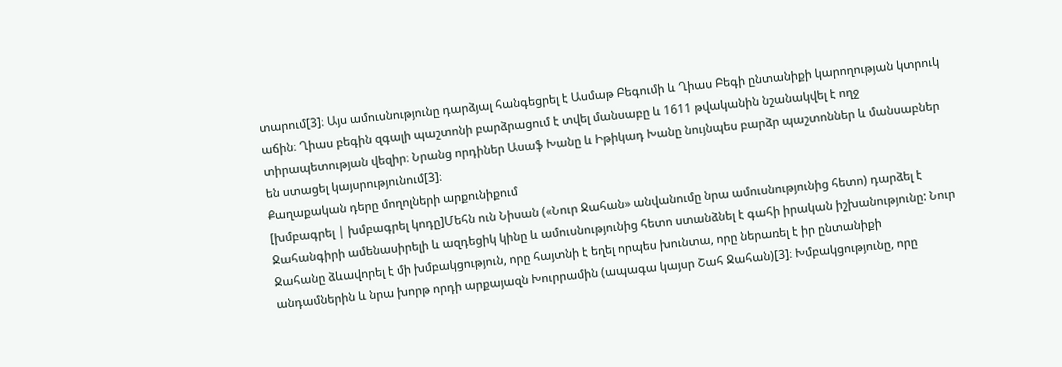տարում[3]։ Այս ամուսնությունը դարձյալ հանգեցրել է Ասմաթ Բեգումի և Ղիաս Բեգի ընտանիքի կարողության կտրուկ աճին։ Ղիաս բեգին զգալի պաշտոնի բարձրացում է տվել մանսաբը և 1611 թվականին նշանակվել է ողջ տիրապետության վեզիր։ Նրանց որդիներ Ասաֆ Խանը և Իթիկադ Խանը նույնպես բարձր պաշտոններ և մանսաբներ են ստացել կայսրությունում[3]։
Քաղաքական դերը մողոլների արքունիքում
[խմբագրել | խմբագրել կոդը]Մեհն ուն Նիսան («Նուր Ջահան» անվանումը նրա ամուսնությունից հետո) դարձել է Ջահանգիրի ամենասիրելի և ազդեցիկ կինը և ամուսնությունից հետո ստանձնել է գահի իրական իշխանությունը: Նուր Ջահանը ձևավորել է մի խմբակցություն, որը հայտնի է եղել որպես խունտա, որը ներառել է իր ընտանիքի անդամներին և նրա խորթ որդի արքայազն Խուրրամին (ապագա կայսր Շահ Ջահան)[3]։ Խմբակցությունը, որը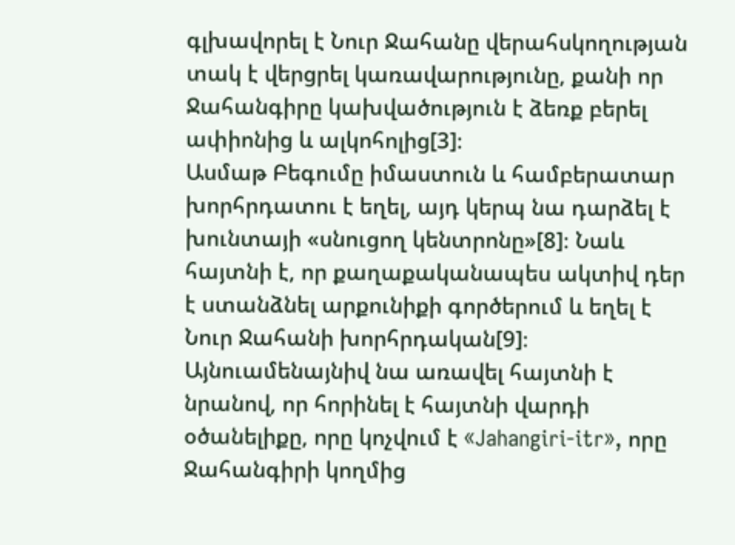գլխավորել է Նուր Ջահանը վերահսկողության տակ է վերցրել կառավարությունը, քանի որ Ջահանգիրը կախվածություն է ձեռք բերել ափիոնից և ալկոհոլից[3]։
Ասմաթ Բեգումը իմաստուն և համբերատար խորհրդատու է եղել, այդ կերպ նա դարձել է խունտայի «սնուցող կենտրոնը»[8]։ Նաև հայտնի է, որ քաղաքականապես ակտիվ դեր է ստանձնել արքունիքի գործերում և եղել է Նուր Ջահանի խորհրդական[9]։ Այնուամենայնիվ նա առավել հայտնի է նրանով, որ հորինել է հայտնի վարդի օծանելիքը, որը կոչվում է «Jahangiri-itr», որը Ջահանգիրի կողմից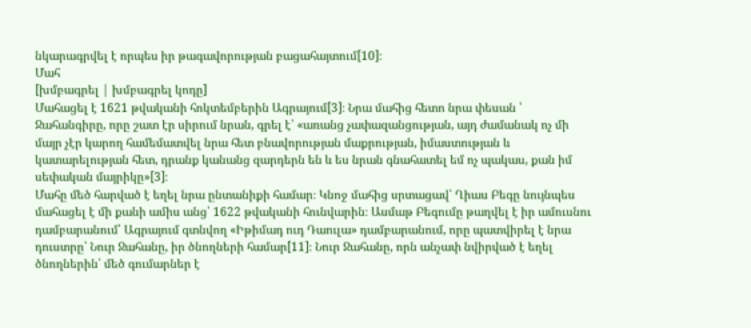նկարագրվել է որպես իր թագավորության բացահայտում[10]։
Մահ
[խմբագրել | խմբագրել կոդը]
Մահացել է 1621 թվականի հոկտեմբերին Ագրայում[3]։ Նրա մահից հետո նրա փեսան ՝ Ջահանգիրը, որը շատ էր սիրում նրան, գրել է՝ «առանց չափազանցության, այդ ժամանակ ոչ մի մայր չէր կարող համեմատվել նրա հետ բնավորության մաքրության, իմաստության և կատարելության հետ, դրանք կանանց զարդերն են և ես նրան գնահատել եմ ոչ պակաս, քան իմ սեփական մայրիկը»[3]։
Մահը մեծ հարված է եղել նրա ընտանիքի համար։ Կնոջ մահից սրտացավ՝ Ղիաս Բեգը նույնպես մահացել է մի քանի ամիս անց՝ 1622 թվականի հունվարին։ Ասմաթ Բեգումը թաղվել է իր ամուսնու դամբարանում՝ Ագրայում գտնվող «Իթիմադ ուդ Դաուլա» դամբարանում, որը պատվիրել է նրա դուստրը՝ Նուր Ջահանը, իր ծնողների համար[11]։ Նուր Ջահանը, որն անչափ նվիրված է եղել ծնողներին՝ մեծ գումարներ է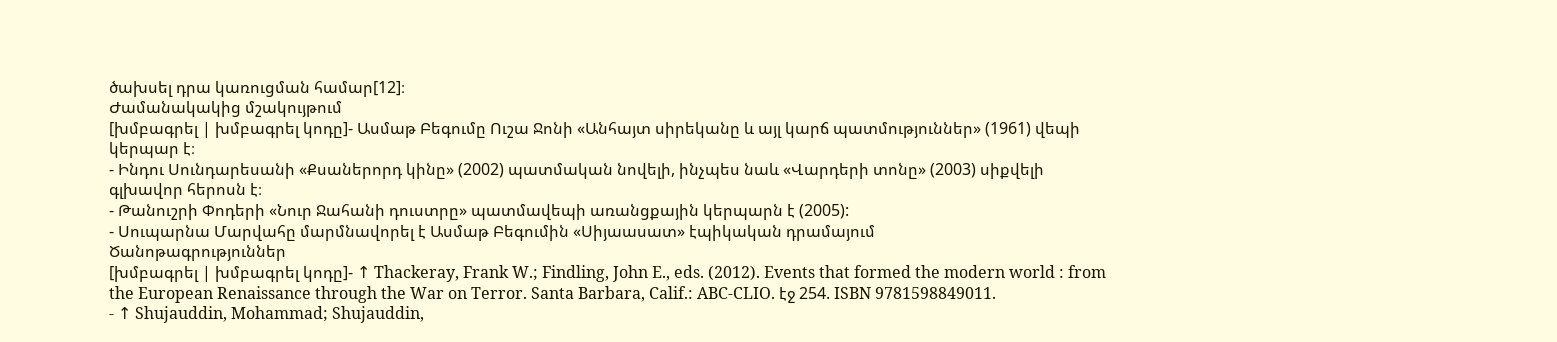ծախսել դրա կառուցման համար[12]։
Ժամանակակից մշակույթում
[խմբագրել | խմբագրել կոդը]- Ասմաթ Բեգումը Ուշա Ջոնի «Անհայտ սիրեկանը և այլ կարճ պատմություններ» (1961) վեպի կերպար է։
- Ինդու Սունդարեսանի «Քսաներորդ կինը» (2002) պատմական նովելի, ինչպես նաև «Վարդերի տոնը» (2003) սիքվելի գլխավոր հերոսն է։
- Թանուշրի Փոդերի «Նուր Ջահանի դուստրը» պատմավեպի առանցքային կերպարն է (2005):
- Սուպարնա Մարվահը մարմնավորել է Ասմաթ Բեգումին «Սիյաասատ» էպիկական դրամայում
Ծանոթագրություններ
[խմբագրել | խմբագրել կոդը]- ↑ Thackeray, Frank W.; Findling, John E., eds. (2012). Events that formed the modern world : from the European Renaissance through the War on Terror. Santa Barbara, Calif.: ABC-CLIO. էջ 254. ISBN 9781598849011.
- ↑ Shujauddin, Mohammad; Shujauddin,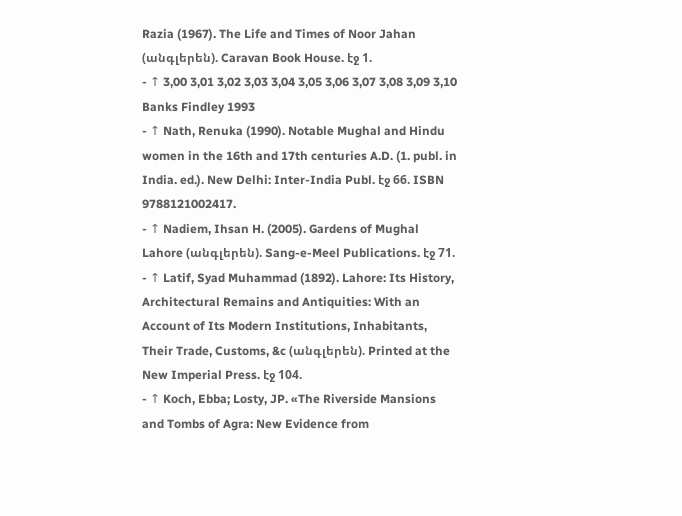Razia (1967). The Life and Times of Noor Jahan (անգլերեն). Caravan Book House. էջ 1.
- ↑ 3,00 3,01 3,02 3,03 3,04 3,05 3,06 3,07 3,08 3,09 3,10 Banks Findley 1993
- ↑ Nath, Renuka (1990). Notable Mughal and Hindu women in the 16th and 17th centuries A.D. (1. publ. in India. ed.). New Delhi: Inter-India Publ. էջ 66. ISBN 9788121002417.
- ↑ Nadiem, Ihsan H. (2005). Gardens of Mughal Lahore (անգլերեն). Sang-e-Meel Publications. էջ 71.
- ↑ Latif, Syad Muhammad (1892). Lahore: Its History, Architectural Remains and Antiquities: With an Account of Its Modern Institutions, Inhabitants, Their Trade, Customs, &c (անգլերեն). Printed at the New Imperial Press. էջ 104.
- ↑ Koch, Ebba; Losty, JP. «The Riverside Mansions and Tombs of Agra: New Evidence from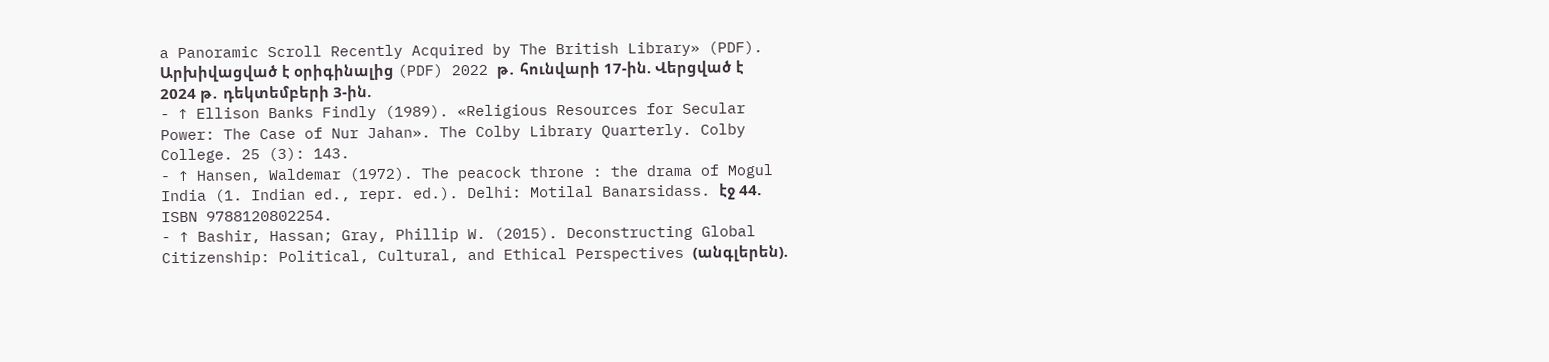a Panoramic Scroll Recently Acquired by The British Library» (PDF). Արխիվացված է օրիգինալից (PDF) 2022 թ․ հունվարի 17-ին. Վերցված է 2024 թ․ դեկտեմբերի 3-ին.
- ↑ Ellison Banks Findly (1989). «Religious Resources for Secular Power: The Case of Nur Jahan». The Colby Library Quarterly. Colby College. 25 (3): 143.
- ↑ Hansen, Waldemar (1972). The peacock throne : the drama of Mogul India (1. Indian ed., repr. ed.). Delhi: Motilal Banarsidass. էջ 44. ISBN 9788120802254.
- ↑ Bashir, Hassan; Gray, Phillip W. (2015). Deconstructing Global Citizenship: Political, Cultural, and Ethical Perspectives (անգլերեն).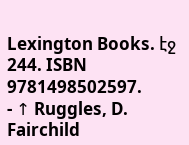Lexington Books. էջ 244. ISBN 9781498502597.
- ↑ Ruggles, D. Fairchild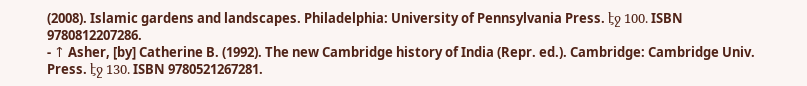(2008). Islamic gardens and landscapes. Philadelphia: University of Pennsylvania Press. էջ 100. ISBN 9780812207286.
- ↑ Asher, [by] Catherine B. (1992). The new Cambridge history of India (Repr. ed.). Cambridge: Cambridge Univ. Press. էջ 130. ISBN 9780521267281.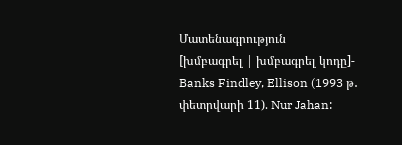Մատենագրություն
[խմբագրել | խմբագրել կոդը]- Banks Findley, Ellison (1993 թ․ փետրվարի 11). Nur Jahan: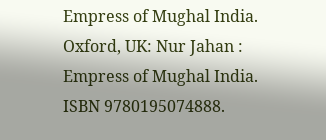Empress of Mughal India. Oxford, UK: Nur Jahan : Empress of Mughal India. ISBN 9780195074888.